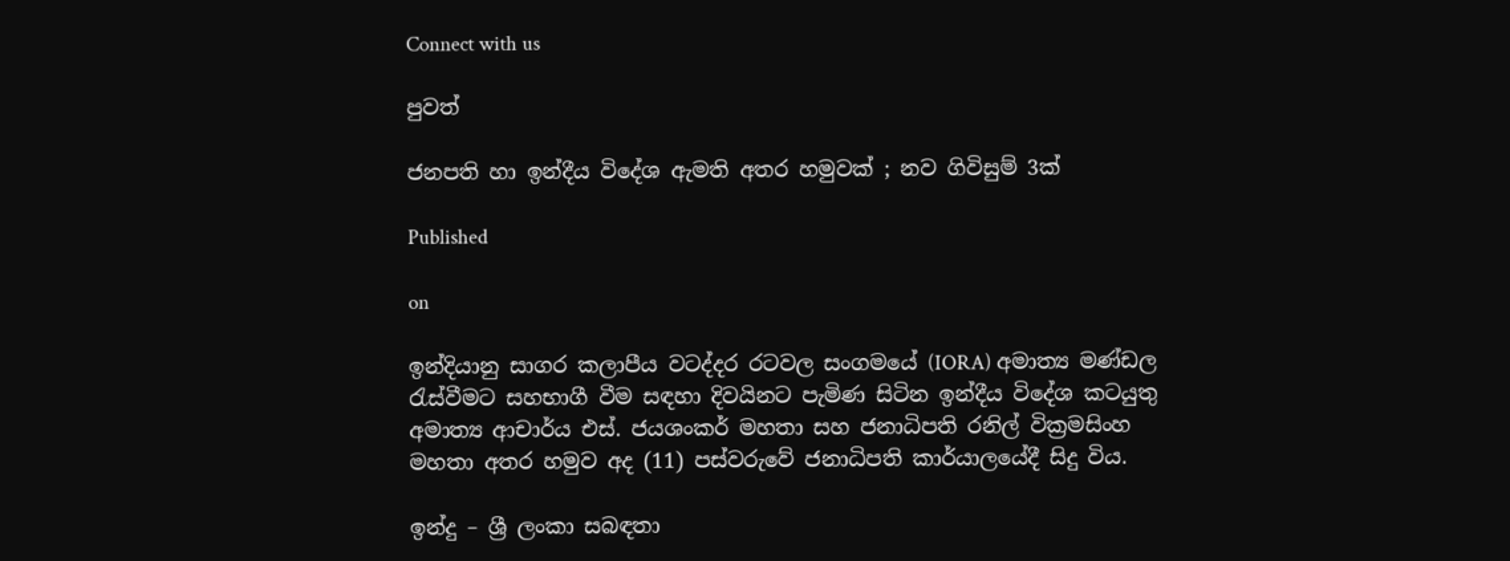Connect with us

පුවත්

ජනපති හා ඉන්දීය විදේශ ඇමති අතර හමුවක් ; නව ගිවිසුම් 3ක්

Published

on

ඉන්දියානු සාගර කලාපීය වටද්දර රටවල සංගමයේ (IORA) අමාත්‍ය මණ්ඩල රැස්වීමට සහභාගී වීම සඳහා දිවයිනට පැමිණ සිටින ඉන්දීය විදේශ කටයුතු අමාත්‍ය ආචාර්ය එස්. ජයශංකර් මහතා සහ ජනාධිපති රනිල් වික්‍රමසිංහ මහතා අතර හමුව අද (11) පස්වරුවේ ජනාධිපති කාර්යාලයේදී සිදු විය.

ඉන්දු – ශ්‍රී ලංකා සබඳතා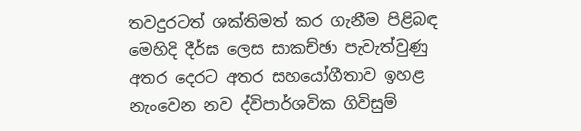තවදුරටත් ශක්තිමත් කර ගැනීම පිළිබඳ මෙහිදි දීර්ඝ ලෙස සාකච්ඡා පැවැත්වුණු අතර දෙරට අතර සහයෝගීතාව ඉහළ නැංවෙන නව ද්විපාර්ශවික ගිවිසුම්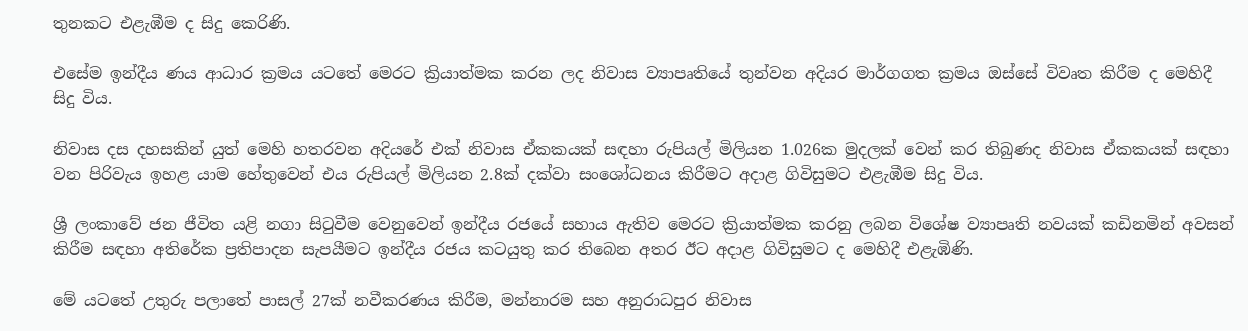තුනකට එළැඹීම ද සිදු කෙරිණි.

එසේම ඉන්දීය ණය ආධාර ක්‍රමය යටතේ මෙරට ක්‍රියාත්මක කරන ලද නිවාස ව්‍යාපෘතියේ තුන්වන අදියර මාර්ගගත ක්‍රමය ඔස්සේ විවෘත කිරීම ද මෙහිදී සිදු විය.

නිවාස දස දහසකින් යුත් මෙහි හතරවන අදියරේ එක් නිවාස ඒකකයක් සඳහා රුපියල් මිලියන 1.026ක මුදලක් වෙන් කර තිබුණද නිවාස ඒකකයක් සඳහා වන පිරිවැය ඉහළ යාම හේතුවෙන් එය රුපියල් මිලියන 2.8ක් දක්වා සංශෝධනය කිරීමට අදාළ ගිවිසුමට එළැඹීම සිදු විය.

ශ්‍රී ලංකාවේ ජන ජීවිත යළි නගා සිටුවීම වෙනුවෙන් ඉන්දීය රජයේ සහාය ඇතිව මෙරට ක්‍රියාත්මක කරනු ලබන විශේෂ ව්‍යාපෘති නවයක් කඩිනමින් අවසන් කිරීම සඳහා අතිරේක ප්‍රතිපාදන සැපයීමට ඉන්දීය රජය කටයුතු කර තිබෙන අතර ඊට අදාළ ගිවිසුමට ද මෙහිදී එළැඹිණි.

මේ යටතේ උතුරු පලාතේ පාසල් 27ක් නවීකරණය කිරීම, මන්නාරම සහ අනුරාධපුර නිවාස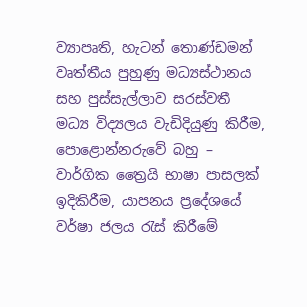ව්‍යාපෘති, හැටන් තොණ්ඩමන් වෘත්තීය පුහුණු මධ්‍යස්ථානය සහ පුස්සැල්ලාව සරස්වතී මධ්‍ය විද්‍යලය වැඩිදියුණු කිරීම, පොළොන්නරුවේ බහු – වාර්ගික ත්‍රෛයි භාෂා පාසලක් ඉදිකිරීම, යාපනය ප්‍රදේශයේ වර්ෂා ජලය රැස් කිරීමේ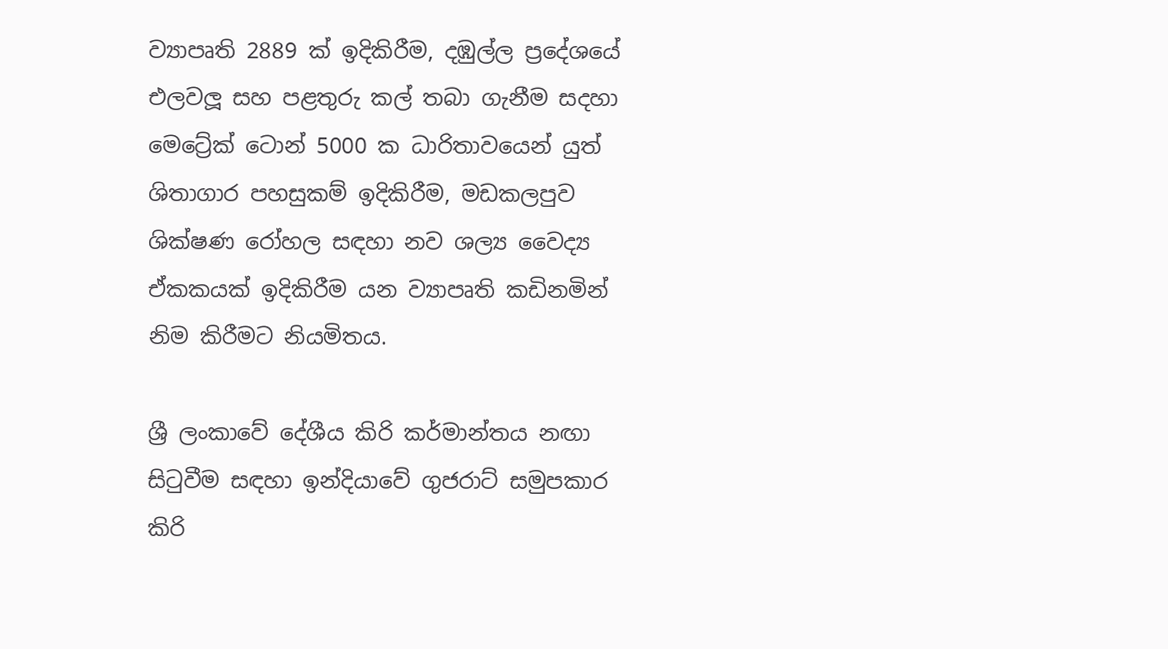ව්‍යාපෘති 2889 ක් ඉදිකිරීම, දඹුල්ල ප්‍රදේශයේ එලවලූ සහ පළතුරු කල් තබා ගැනීම සදහා මෙට්‍රේක් ටොන් 5000 ක ධාරිතාවයෙන් යුත් ශිතාගාර පහසුකම් ඉදිකිරීම, මඩකලපුව ශික්ෂණ රෝහල සඳහා නව ශල්‍ය වෛද්‍ය ඒකකයක් ඉදිකිරීම යන ව්‍යාපෘති කඩිනමින් නිම කිරීමට නියමිතය.

ශ්‍රී ලංකාවේ දේශීය කිරි කර්මාන්තය නඟා සිටුවීම සඳහා ඉන්දියාවේ ගුජරාට් සමුපකාර කිරි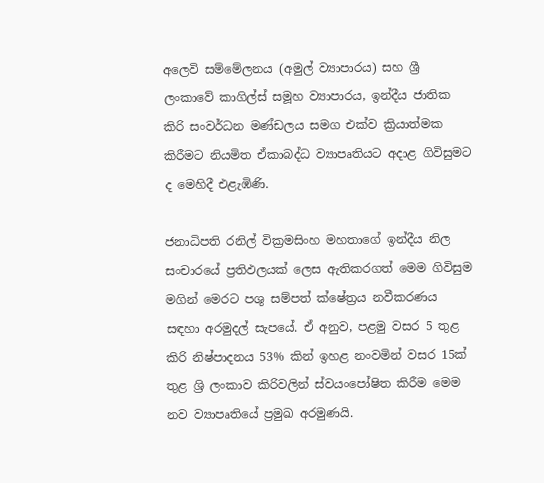අලෙවි සම්මේලනය (අමුල් ව්‍යාපාරය) සහ ශ්‍රී ලංකාවේ කාගිල්ස් සමූහ ව්‍යාපාරය, ඉන්දීය ජාතික කිරි සංවර්ධන මණ්ඩලය සමග එක්ව ක්‍රියාත්මක කිරීමට නියමිත ඒකාබද්ධ ව්‍යාපෘතියට අදාළ ගිවිසුමට ද මෙහිදී එළැඹිණි.

ජනාධිපති රනිල් වික්‍රමසිංහ මහතාගේ ඉන්දීය නිල සංචාරයේ ප්‍රතිඵලයක් ලෙස ඇතිකරගත් මෙම ගිවිසුම මගින් මෙරට පශු සම්පත් ක්ෂේත්‍රය නවීකරණය සඳහා අරමුදල් සැපයේ. ඒ අනුව, පළමු වසර 5 තුළ කිරි නිෂ්පාදනය 53% කින් ඉහළ නංවමින් වසර 15ක් තුළ ශ්‍රි ලංකාව කිරිවලින් ස්වයංපෝෂිත කිරීම මෙම නව ව්‍යාපෘතියේ ප්‍රමුඛ අරමුණයි.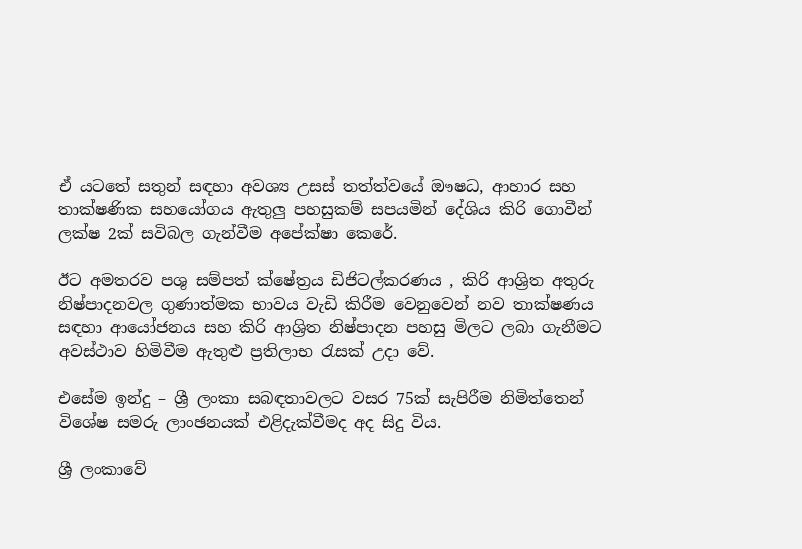ඒ යටතේ සතුන් සඳහා අවශ්‍ය උසස් තත්ත්වයේ ඖෂධ, ආහාර සහ තාක්ෂණික සහයෝගය ඇතුලු පහසුකම් සපයමින් දේශිය කිරි ගොවීන් ලක්ෂ 2ක් සවිබල ගැන්වීම අපේක්ෂා කෙරේ.

ඊට අමතරව පශු සම්පත් ක්ෂේත්‍රය ඩිජිටල්කරණය , කිරි ආශ්‍රිත අතුරු නිෂ්පාදනවල ගුණාත්මක භාවය වැඩි කිරීම වෙනුවෙන් නව තාක්ෂණය සඳහා ආයෝජනය සහ කිරි ආශ්‍රිත නිෂ්පාදන පහසු මිලට ලබා ගැනීමට අවස්ථාව හිමිවීම ඇතුළු ප්‍රතිලාභ රැසක් උදා වේ.

එසේම ඉන්දු – ශ්‍රී ලංකා සබඳතාවලට වසර 75ක් සැපිරීම නිමිත්තෙන් විශේෂ සමරු ලාංඡනයක් එළිදැක්වීමද අද සිදු විය.

ශ්‍රී ලංකාවේ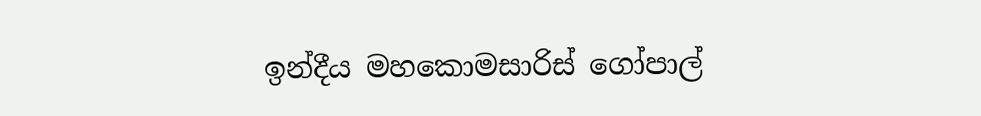ඉන්දීය මහකොමසාරිස් ගෝපාල්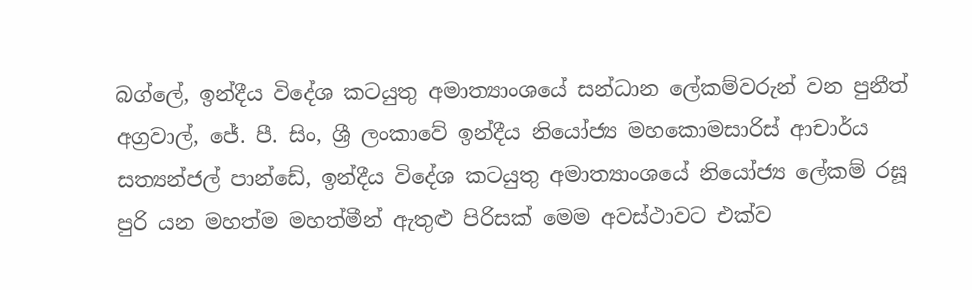බග්ලේ, ඉන්දීය විදේශ කටයුතු අමාත්‍යාංශයේ සන්ධාන ලේකම්වරුන් වන පුනීත් අග්‍රවාල්, ජේ. පී. සිං, ශ්‍රී ලංකාවේ ඉන්දීය නියෝජ්‍ය මහකොමසාරිස් ආචාර්ය සත්‍යන්ජල් පාන්ඩේ, ඉන්දීය විදේශ කටයුතු අමාත්‍යාංශයේ නියෝජ්‍ය ලේකම් රඝූ පුරි යන මහත්ම මහත්මීන් ඇතුළු පිරිසක් මෙම අවස්ථාවට එක්ව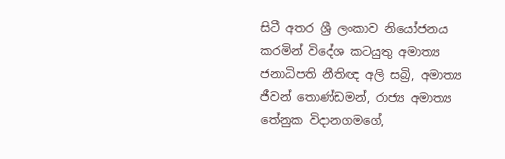සිටී අතර ශ්‍රී ලංකාව නියෝජනය කරමින් විදේශ කටයුතු අමාත්‍ය ජනාධිපති නීතිඥ අලි සබ්‍රි, අමාත්‍ය ජීවන් තොණ්ඩමන්, රාජ්‍ය අමාත්‍ය තේනුක විදානගමගේ,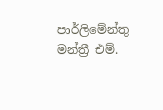පාර්ලිමේන්තු මන්ත්‍රී එම්.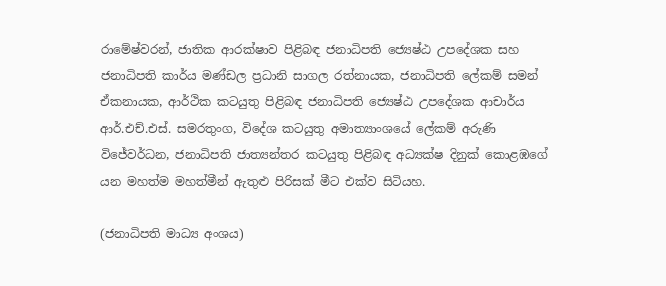රාමේෂ්වරන්, ජාතික ආරක්ෂාව පිළිබඳ ජනාධිපති ජ්‍යෙෂ්ඨ උපදේශක සහ ජනාධිපති කාර්ය මණ්ඩල ප්‍රධානි සාගල රත්නායක, ජනාධිපති ලේකම් සමන් ඒකනායක, ආර්ථික කටයුතු පිළිබඳ ජනාධිපති ජ්‍යෙෂ්ඨ උපදේශක ආචාර්ය ආර්.එච්.එස්. සමරතුංග, විදේශ කටයුතු අමාත්‍යාංශයේ ලේකම් අරුණි විජේවර්ධන, ජනාධිපති ජාත්‍යන්තර කටයුතු පිළිබඳ අධ්‍යක්ෂ දිනුක් කොළඹගේ යන මහත්ම මහත්මීන් ඇතුළු පිරිසක් මීට එක්ව සිටියහ.

(ජනාධිපති මාධ්‍ය අංශය)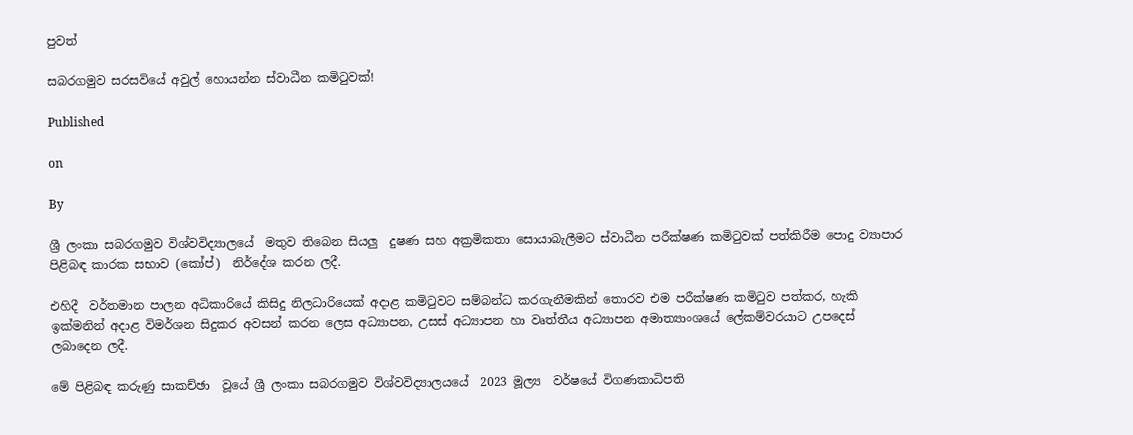පුවත්

සබරගමුව සරසවියේ අවුල් හොයන්න ස්වාධීන කමිටුවක්!

Published

on

By

ශ්‍රී ලංකා සබරගමුව විශ්වවිද්‍යාලයේ  මතුව තිබෙන සියලු  දුෂණ සහ අක්‍රමිකතා සොයාබැලීමට ස්වාධීන පරීක්ෂණ කමිටුවක් පත්කිරීම පොදු ව්‍යාපාර පිළිබඳ කාරක සභාව (කෝප්)  නිර්දේශ කරන ලදී.

එහිදී  වර්තමාන පාලන අධිකාරියේ කිසිදු නිලධාරියෙක් අදාළ කමිටුවට සම්බන්ධ කරගැනීමකින් තොරව එම පරීක්ෂණ කමිටුව පත්කර, හැකි ඉක්මනින් අදාළ විමර්ශන සිදුකර අවසන් කරන ලෙස අධ්‍යාපන, උසස් අධ්‍යාපන හා වෘත්තීය අධ්‍යාපන අමාත්‍යාංශයේ ලේකම්වරයාට උපදෙස් ලබාදෙන ලදී.

මේ පිළිබඳ කරුණු සාකච්ඡා  වූයේ ශ්‍රී ලංකා සබරගමුව විශ්වවිද්‍යාලයයේ  2023 මූල්‍ය  වර්ෂයේ විගණකාධිපති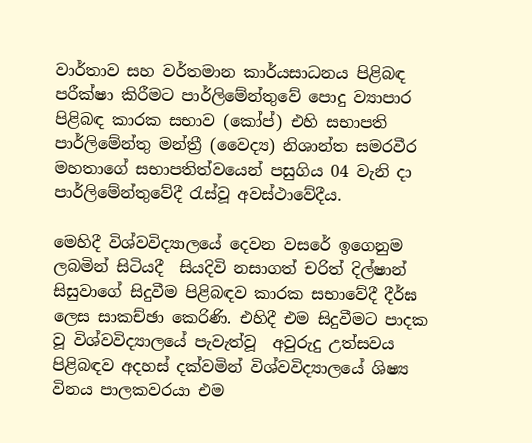වාර්තාව සහ වර්තමාන කාර්යසාධනය පිළිබඳ  පරීක්ෂා කිරීමට පාර්ලිමේන්තුවේ පොදු ව්‍යාපාර පිළිබඳ කාරක සභාව (කෝප්) එහි සභාපති පාර්ලිමේන්තු මන්ත්‍රී (වෛද්‍ය) නිශාන්ත සමරවීර මහතාගේ සභාපතිත්වයෙන් පසුගිය 04 වැනි දා  පාර්ලිමේන්තුවේදී රැස්වූ අවස්ථාවේදීය.

මෙහිදී විශ්වවිද්‍යාලයේ දෙවන වසරේ ඉගෙනුම ලබමින් සිටියදී  සියදිවි නසාගත් චරිත් දිල්ෂාන් සිසුවාගේ සිදුවීම පිළිබඳව කාරක සභාවේදී දීර්ඝ ලෙස සාකච්ඡා කෙරිණි. එහිදී එම සිදුවීමට පාදක වූ විශ්වවිද්‍යාලයේ පැවැත්වූ  අවුරුදු උත්සවය පිළිබඳව අදහස් දක්වමින් විශ්වවිද්‍යාලයේ ශිෂ්‍ය විනය පාලකවරයා එම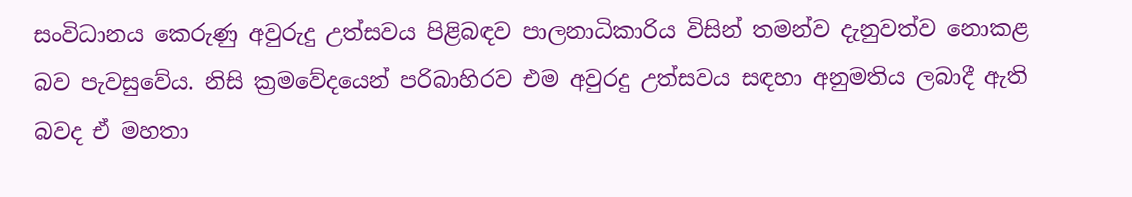සංවිධානය කෙරුණු අවුරුදු උත්සවය පිළිබඳව පාලනාධිකාරිය විසින් තමන්ව දැනුවත්ව නොකළ බව පැවසුවේය. නිසි ක්‍රමවේදයෙන් පරිබාහිරව එම අවුරදු උත්සවය සඳහා අනුමතිය ලබාදී ඇති බවද ඒ මහතා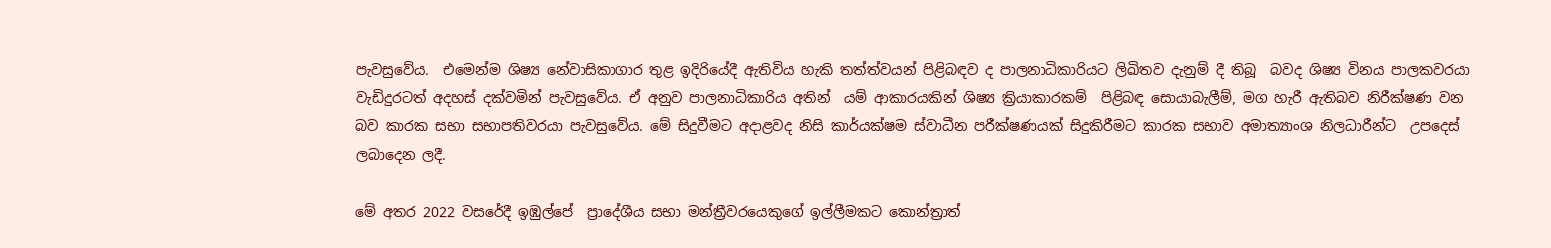පැවසුවේය.  එමෙන්ම ශිෂ්‍ය නේවාසිකාගාර තුළ ඉදිරියේදී ඇතිවිය හැකි තත්ත්වයන් පිළිබඳව ද පාලනාධිකාරියට ලිඛිතව දැනුම් දී තිබූ  බවද ශිෂ්‍ය විනය පාලකවරයා වැඩිදුරටත් අදහස් දක්වමින් පැවසුවේය. ඒ අනුව පාලනාධිකාරිය අතින්  යම් ආකාරයකින් ශිෂ්‍ය ක්‍රියාකාරකම්  පිළිබඳ සොයාබැලීම්, මග හැරී ඇතිබව නිරීක්ෂණ වන බව කාරක සභා සභාපතිවරයා පැවසුවේය. මේ සිදුවීමට අදාළවද නිසි කාර්යක්ෂම ස්වාධීන පරීක්ෂණයක් සිදුකිරීමට කාරක සභාව අමාත්‍යාංශ නිලධාරීන්ට  උපදෙස් ලබාදෙන ලදී.

මේ අතර 2022 වසරේදී ඉඹුල්පේ  ප්‍රාදේශීය සභා මන්ත්‍රීවරයෙකුගේ ඉල්ලීමකට කොන්ත්‍රාත්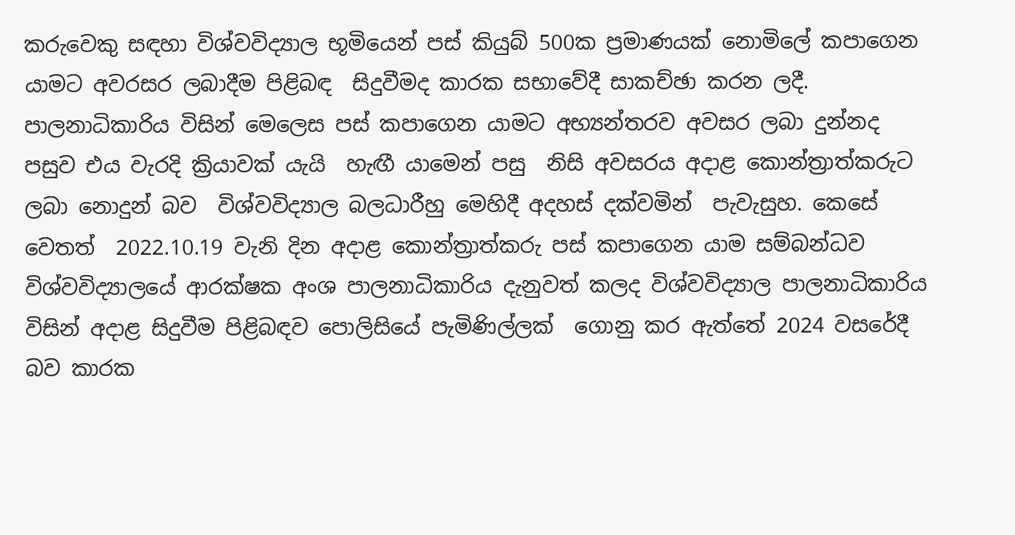කරුවෙකු සඳහා විශ්වවිද්‍යාල භූමියෙන් පස් කියුබ් 500ක ප්‍රමාණයක් නොමිලේ කපාගෙන යාමට අවරසර ලබාදීම පිළිබඳ  සිදුවීමද කාරක සභාවේදී සාකච්ඡා කරන ලදී. පාලනාධිකාරිය විසින් මෙලෙස පස් කපාගෙන යාමට අභ්‍යන්තරව අවසර ලබා දුන්නද  පසුව එය වැරදි ක්‍රියාවක් යැයි  හැඟී යාමෙන් පසු  නිසි අවසරය අදාළ කොන්ත්‍රාත්කරුට ලබා නොදුන් බව  විශ්වවිද්‍යාල බලධාරීහු මෙහිදී අදහස් දක්වමින්  පැවැසුහ. කෙසේ වෙතත්  2022.10.19 වැනි දින අදාළ කොන්ත්‍රාත්කරු පස් කපාගෙන යාම සම්බන්ධව  විශ්වවිද්‍යාලයේ ආරක්ෂක අංශ පාලනාධිකාරිය දැනුවත් කලද විශ්වවිද්‍යාල පාලනාධිකාරිය විසින් අදාළ සිදුවීම පිළිබඳව පොලිසියේ පැමිණිල්ලක්  ගොනු කර ඇත්තේ 2024 වසරේදී බව කාරක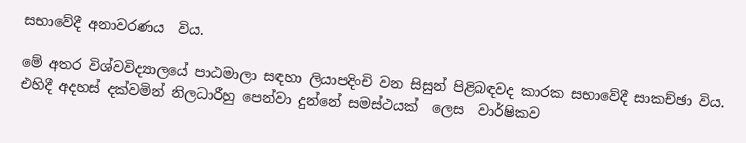සභාවේදී අනාවරණය  විය.

මේ අතර විශ්වවිද්‍යාලයේ පාඨමාලා සඳහා ලියාපදිංචි වන සිසුන් පිළිබඳවද කාරක සභාවේදී සාකච්ඡා විය. එහිදී අදහස් දක්වමින් නිලධාරීහු පෙන්වා දුන්නේ සමස්ථයක්  ලෙස  වාර්ෂිකව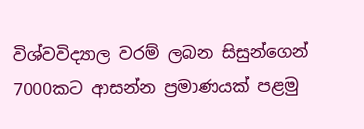විශ්වවිද්‍යාල වරම් ලබන සිසුන්ගෙන් 7000කට ආසන්න ප්‍රමාණයක් පළමු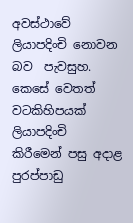අවස්ථාවේ  ලියාපදිංචි නොවන බව  පැවසුහ. කෙසේ වෙතත්  වටකිහිපයක් ලියාපදිංචි කිරීමෙන් පසු අදාළ පුරප්පාඩු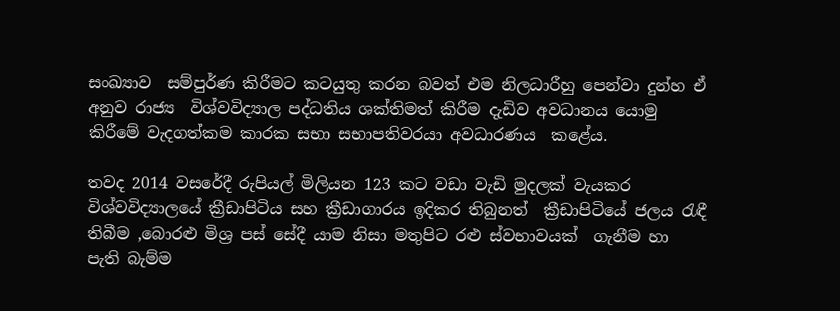සංඛ්‍යාව  සම්පුර්ණ කිරීමට කටයුතු කරන බවත් එම නිලධාරීහු පෙන්වා දුන්හ ඒ අනුව රාජ්‍ය  විශ්වවිද්‍යාල පද්ධතිය ශක්තිමත් කිරීම දැඩිව අවධානය යොමු කිරීමේ වැදගත්කම කාරක සභා සභාපතිවරයා අවධාරණය  කළේය.

තවද 2014 වසරේදී රුපියල් මිලියන 123 කට වඩා වැඩි මුදලක් වැයකර විශ්වවිද්‍යාලයේ ක්‍රීඩාපිටිය සහ ක්‍රීඩාගාරය ඉදිකර තිබුනත්  ක්‍රීඩාපිටියේ ජලය රැඳී තිබීම ,බොරළු මිශ්‍ර පස් සේදී යාම නිසා මතුපිට රළු ස්වභාවයක්  ගැනීම හා පැති බැම්ම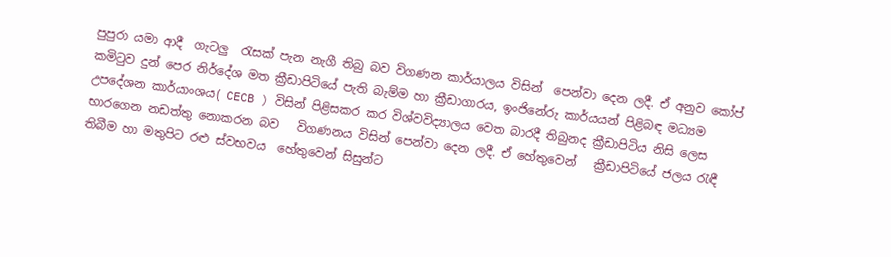පුපුරා යමා ආදී  ගැටලු  රැසක් පැන නැගී තිබු බව විගණන කාර්යාලය විසින්  පෙන්වා දෙන ලදී. ඒ අනුව කෝප් කමිටුව දුන් පෙර නිර්දේශ මත ක්‍රීඩාපිටියේ පැති බැම්ම හා ක්‍රීඩාගාරය, ඉංජිනේරු කාර්යයන් පිළිබඳ මධ්‍යම උපදේශන කාර්යාංශය( CECB ) විසින් පිළිසකර කර විශ්වවිද්‍යාලය වෙත බාරදී තිබුනද ක්‍රීඩාපිටිය නිසි ලෙස භාරගෙන නඩත්තු නොකරන බව   විගණනය විසින් පෙන්වා දෙන ලදී. ඒ හේතුවෙන්   ක්‍රීඩාපිටියේ ජලය රැඳී තිබීම හා මතුපිට රළු ස්වභවය  හේතුවෙන් සිසුන්ට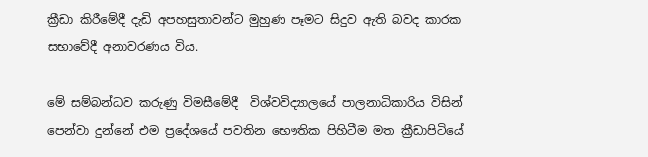ක්‍රීඩා කිරීමේදී දැඩි අපහසුතාවන්ට මුහුණ පෑමට සිදුව ඇති බවද කාරක සභාවේදී අනාවරණය විය.

මේ සම්බන්ධව කරුණු විමසීමේදී  විශ්වවිද්‍යාලයේ පාලනාධිකාරිය විසින් පෙන්වා දුන්නේ එම ප්‍රදේශයේ පවතින භෞතික පිහිටීම මත ක්‍රීඩාපිටියේ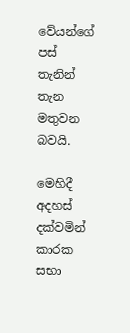වේයන්ගේ පස්  තැනින් තැන මතුවන බවයි.

මෙහිදී අදහස් දක්වමින් කාරක සභා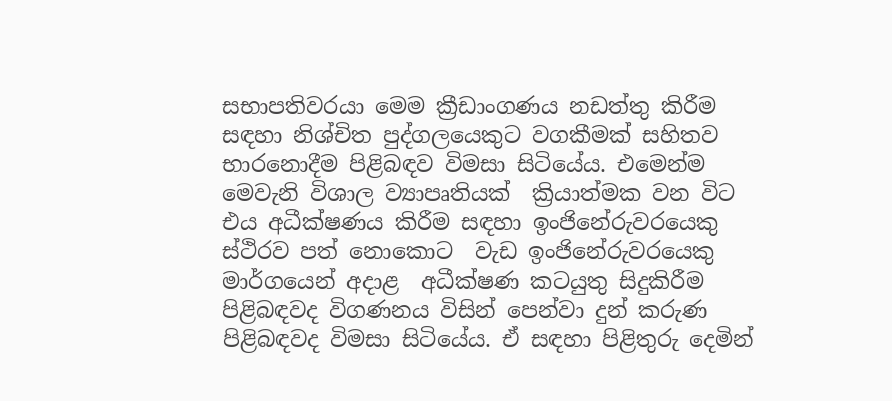සභාපතිවරයා මෙම ක්‍රීඩාංගණය නඩත්තු කිරීම සඳහා නිශ්චිත පුද්ගලයෙකුට වගකීමක් සහිතව භාරනොදීම පිළිබඳව විමසා සිටියේය. එමෙන්ම මෙවැනි විශාල ව්‍යාපෘතියක්  ක්‍රියාත්මක වන විට එය අධීක්ෂණය කිරීම සඳහා ඉංජිනේරුවරයෙකු ස්ථිරව පත් නොකොට  වැඩ ඉංජිනේරුවරයෙකු මාර්ගයෙන් අදාළ  අධීක්ෂණ කටයුතු සිදුකිරීම  පිළිබඳවද විගණනය විසින් පෙන්වා දුන් කරුණ පිළිබඳවද විමසා සිටියේය. ඒ සඳහා පිළිතුරු දෙමින්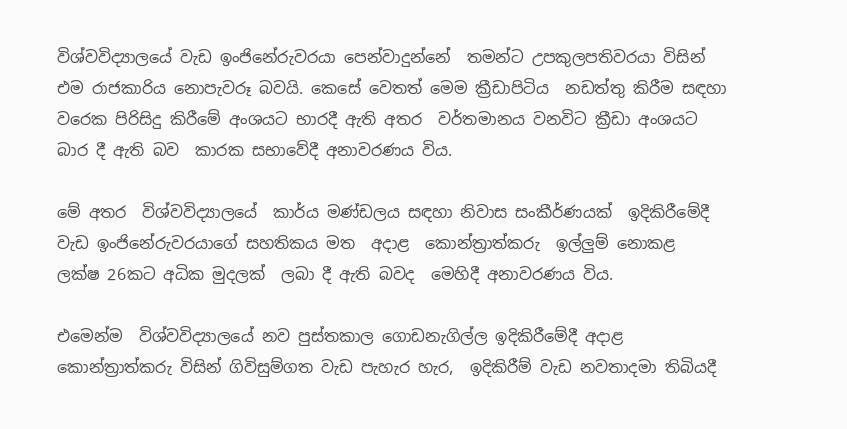විශ්වවිද්‍යාලයේ වැඩ ඉංජිනේරුවරයා පෙන්වාදුන්නේ  තමන්ට උපකුලපතිවරයා විසින් එම රාජකාරිය නොපැවරූ බවයි. කෙසේ වෙතත් මෙම ක්‍රීඩාපිටිය  නඩත්තු කිරීම සඳහා වරෙක පිරිසිදු කිරීමේ අංශයට භාරදී ඇති අතර  වර්තමානය වනවිට ක්‍රීඩා අංශයට බාර දී ඇති බව  කාරක සභාවේදී අනාවරණය විය.

මේ අතර  විශ්වවිද්‍යාලයේ  කාර්ය මණ්ඩලය සඳහා නිවාස සංකීර්ණයක්  ඉදිකිරීමේදී  වැඩ ඉංජිනේරුවරයාගේ සහතිකය මත  අදාළ  කොන්ත්‍රාත්කරු  ඉල්ලුම් නොකළ  ලක්ෂ 26කට අධික මුදලක්  ලබා දී ඇති බවද  මෙහිදී අනාවරණය විය.

එමෙන්ම  විශ්වවිද්‍යාලයේ නව පුස්තකාල ගොඩනැගිල්ල ඉදිකිරීමේදී අදාළ  කොන්ත්‍රාත්කරු විසින් ගිවිසුම්ගත වැඩ පැහැර හැර,  ඉදිකිරීම් වැඩ නවතාදමා තිබියදී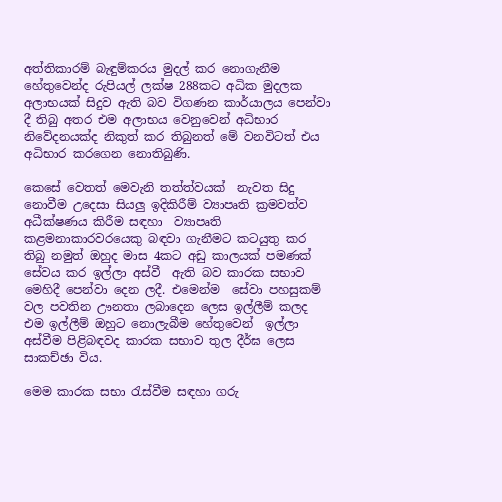අත්තිකාරම් බැඳුම්කරය මුදල් කර නොගැනීම හේතුවෙන්ද රුපියල් ලක්ෂ 288කට අධික මුදලක අලාභයක් සිදුව ඇති බව විගණන කාර්යාලය පෙන්වා දී තිබු අතර එම අලාභය වෙනුවෙන් අධිභාර නිවේදනයක්ද නිකුත් කර තිබුනත් මේ වනවිටත් එය අධිභාර කරගෙන නොතිබුණි.

කෙසේ වෙතත් මෙවැනි තත්ත්වයක්  නැවත සිදු නොවීම උදෙසා සියලු ඉදිකිරීම් ව්‍යාපෘති ක්‍රමවත්ව අධීක්ෂණය කිරීම සඳහා  ව්‍යාපෘති කළමනාකාරවරයෙකු බඳවා ගැනීමට කටයුතු කර තිබු නමුත් ඔහුද මාස 4කට අඩු කාලයක් පමණක් සේවය කර ඉල්ලා අස්වී  ඇති බව කාරක සභාව මෙහිදී පෙන්වා දෙන ලදී. එමෙන්ම  සේවා පහසුකම් වල පවතින ඌනතා ලබාදෙන ලෙස ඉල්ලීම් කලද  එම ඉල්ලීම් ඔහුට නොලැබීම හේතුවෙන්  ඉල්ලා අස්වීම පිළිබඳවද කාරක සභාව තුල දීර්ඝ ලෙස සාකච්ඡා විය.

මෙම කාරක සභා රැස්වීම සඳහා ගරු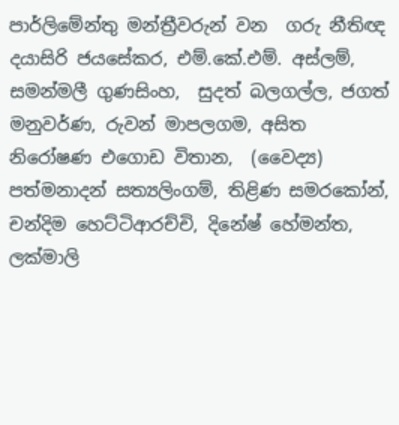පාර්ලිමේන්තු මන්ත්‍රීවරුන් වන  ගරු නීතිඥ දයාසිරි ජයසේකර, එම්.කේ.එම්. අස්ලම්, සමන්මලී ගුණසිංහ,  සුදත් බලගල්ල, ජගත් මනුවර්ණ, රුවන් මාපලගම, අසිත නිරෝෂණ එගොඩ විතාන,  (වෛද්‍ය) පත්මනාදන් සත්‍යලිංගම්, තිළිණ සමරකෝන්, චන්දිම හෙට්ටිආරච්චි, දිනේෂ් හේමන්ත, ලක්මාලි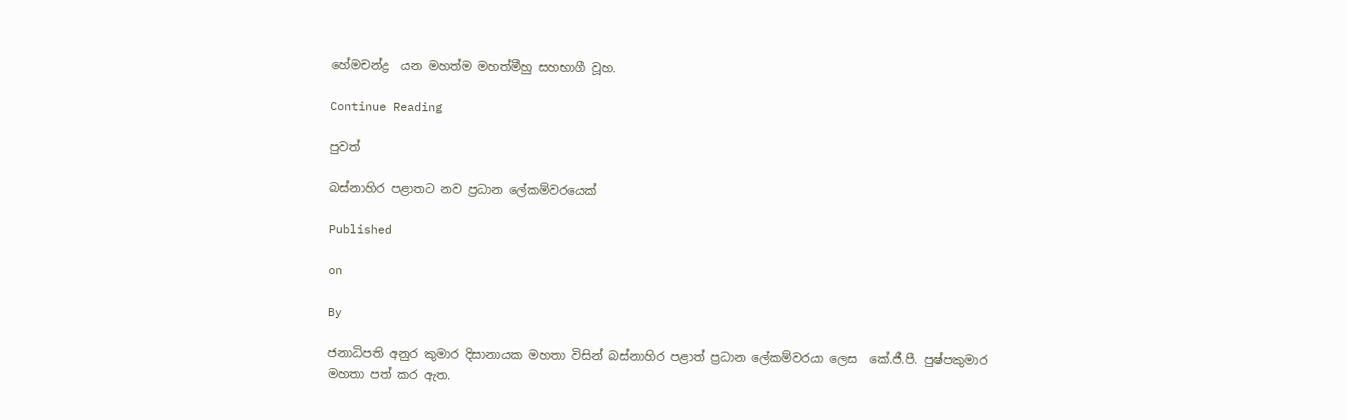හේමචන්ද්‍ර  යන මහත්ම මහත්මීහු සහභාගී වූහ.

Continue Reading

පුවත්

බස්නාහිර පළාතට නව ප්‍රධාන ලේකම්වරයෙක්

Published

on

By

ජනාධිපති අනුර කුමාර දිසානායක මහතා විසින් බස්නාහිර පළාත් ප්‍රධාන ලේකම්වරයා ලෙස  කේ.ජී.පී. පුෂ්පකුමාර මහතා පත් කර ඇත.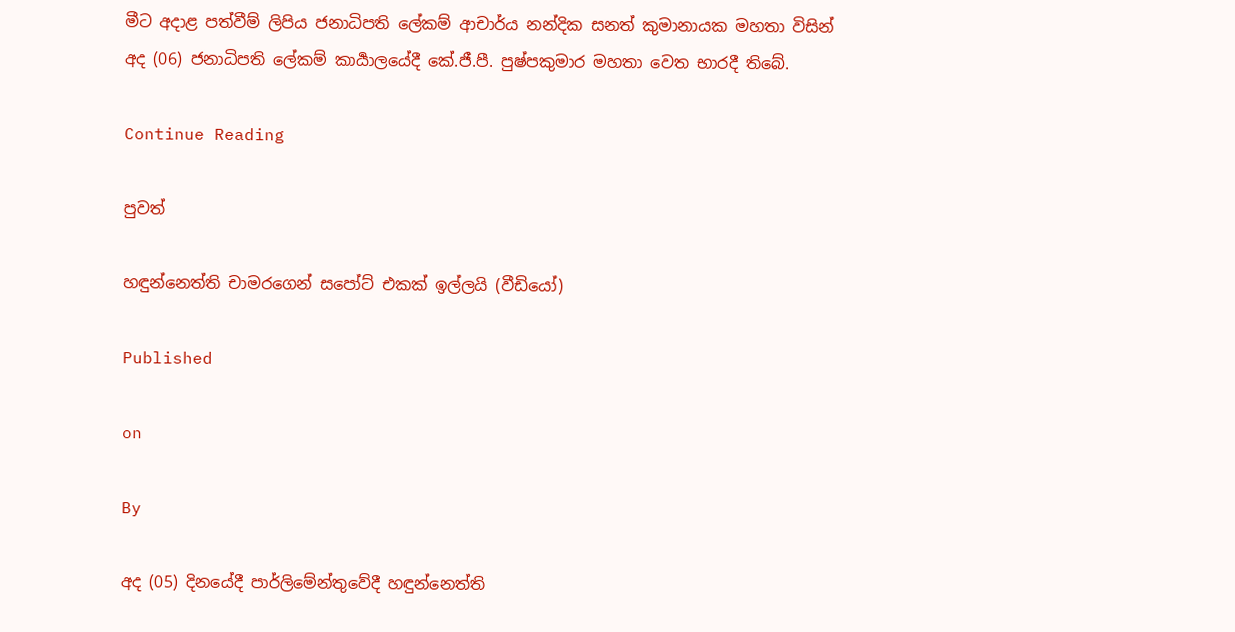මීට අදාළ පත්වීම් ලිපිය ජනාධිපති ලේකම් ආචාර්ය නන්දික සනත් කුමානායක මහතා විසින් අද (06) ජනාධිපති ලේකම් කාර්‍යාලයේදී කේ.ජී.පී. පුෂ්පකුමාර මහතා වෙත භාරදී තිබේ.

Continue Reading

පුවත්

හඳුන්නෙත්ති චාමරගෙන් සපෝට් එකක් ඉල්ලයි (වීඩියෝ)

Published

on

By

අද (05) දිනයේදී පාර්ලිමේන්තුවේදී හඳුන්නෙත්ති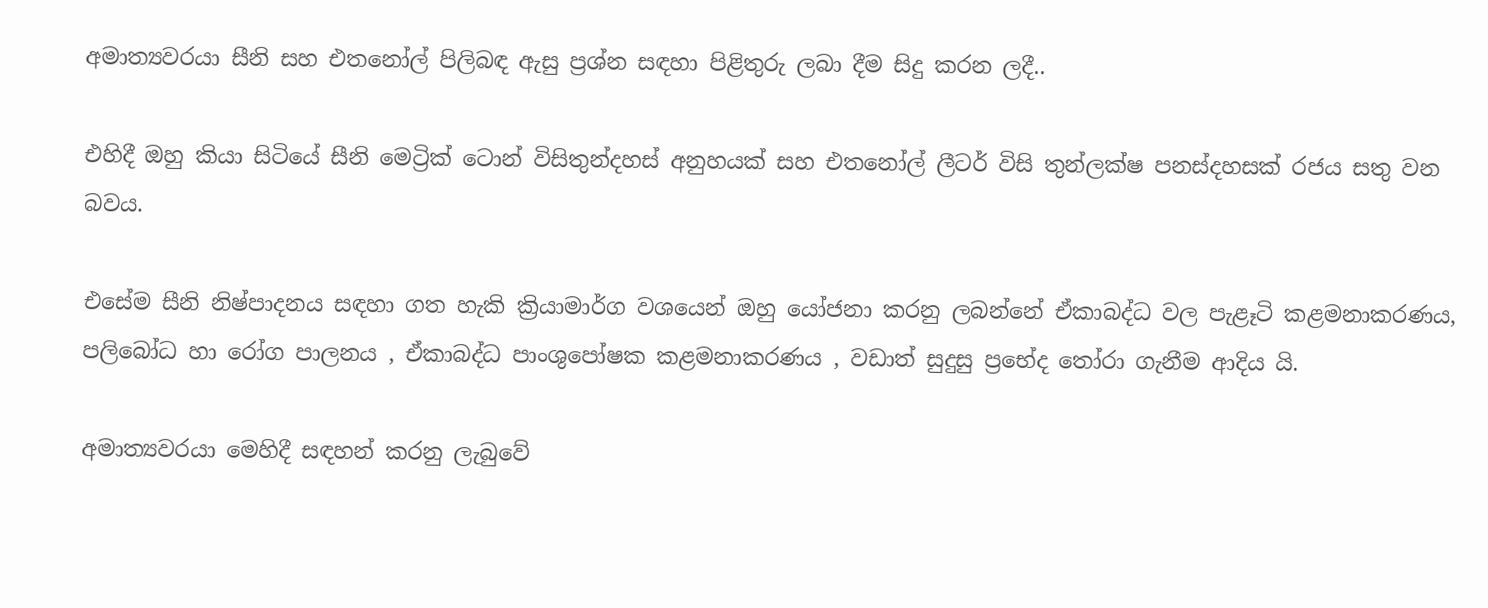අමාත්‍යවරයා සීනි සහ එතනෝල් පිලිබඳ ඇසු ප්‍රශ්න සඳහා පිළිතුරු ලබා දීම සිදු කරන ලදී..

එහිදී ඔහු කියා සිටියේ සීනි මෙට්‍රික් ටොන් විසිතුන්දහස් අනුහයක් සහ එතනෝල් ලීටර් විසි තුන්ලක්ෂ පනස්දහසක් රජය සතු වන බවය.

එසේම සීනි නිෂ්පාදනය සඳහා ගත හැකි ක්‍රියාමාර්ග වශයෙන් ඔහු යෝජනා කරනු ලබන්නේ ඒකාබද්ධ වල පැළෑටි කළමනාකරණය, පලිබෝධ හා රෝග පාලනය , ඒකාබද්ධ පාංශුපෝෂක කළමනාකරණය , වඩාත් සුදුසු ප්‍රභේද තෝරා ගැනීම ආදිය යි.

අමාත්‍යවරයා මෙහිදී සඳහන් කරනු ලැබුවේ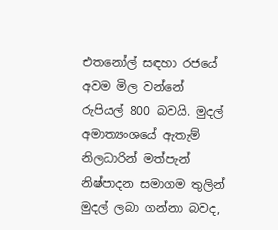එතනෝල් සඳහා රජයේ අවම මිල වන්නේ රුපියල් 800 බවයි. මුදල් අමාත්‍යංශයේ ඇතැම් නිලධාරින් මත්පැන් නිෂ්පාදන සමාගම තුලින් මුදල් ලබා ගන්නා බවද,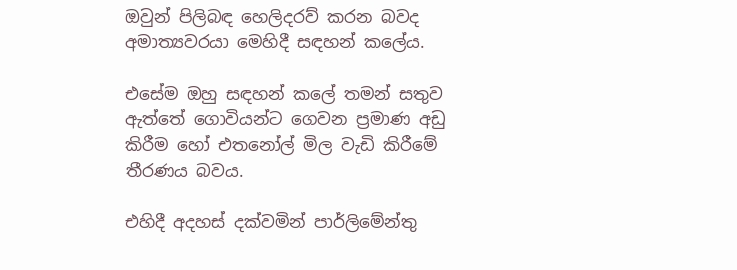ඔවුන් පිලිබඳ හෙලිදරව් කරන බවද අමාත්‍යවරයා මෙහිදී සඳහන් කලේය.

එසේම ඔහු සඳහන් කලේ තමන් සතුව ඇත්තේ ගොවියන්ට ගෙවන ප්‍රමාණ අඩු කිරීම හෝ එතනෝල් මිල වැඩි කිරීමේ තීරණය බවය.

එහිදී අදහස් දක්වමින් පාර්ලිමේන්තු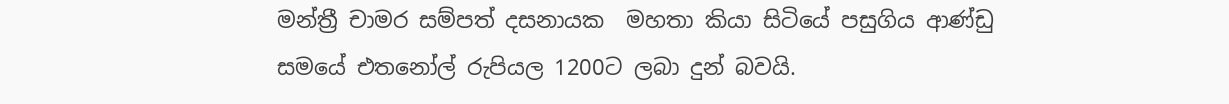මන්ත්‍රී චාමර සම්පත් දසනායක  මහතා කියා සිටියේ පසුගිය ආණ්ඩු සමයේ එතනෝල් රුපියල 1200ට ලබා දුන් බවයි.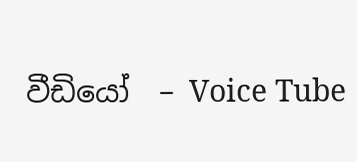වීඩියෝ  – Voice Tube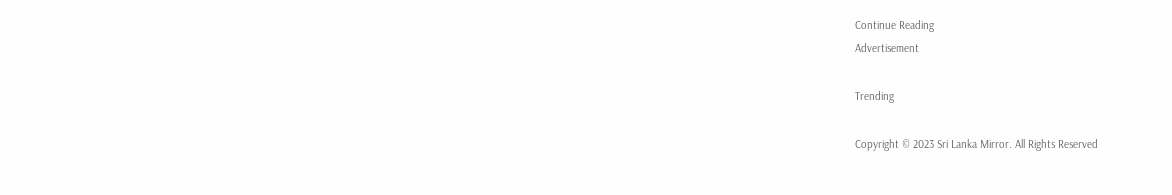Continue Reading
Advertisement

Trending

Copyright © 2023 Sri Lanka Mirror. All Rights Reserved